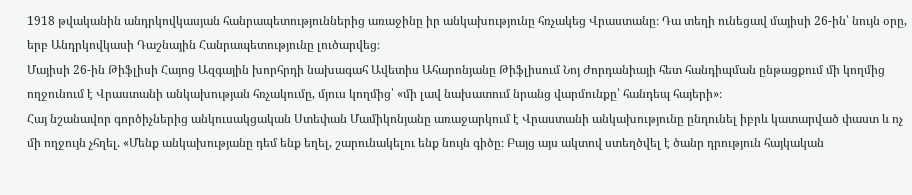1918 թվականին անդրկովկասյան հանրապետություններից առաջինը իր անկախությունը հռչակեց Վրաստանը։ Դա տեղի ունեցավ մայիսի 26-ին՝ նույն օրը, երբ Անդրկովկասի Դաշնային Հանրապետությունը լուծարվեց։
Մայիսի 26-ին Թիֆլիսի Հայոց Ազգային խորհրդի նախագահ Ավետիս Ահարոնյանը Թիֆլիսում Նոյ Ժորդանիայի հետ հանդիպման ընթացքում մի կողմից ողջունում է Վրաստանի անկախության հռչակումը, մյուս կողմից՝ «մի լավ նախատում նրանց վարմունքը՝ հանդեպ հայերի»։
Հայ նշանավոր գործիչներից անկուսակցական Ստեփան Մամիկոնյանը առաջարկում է Վրաստանի անկախությունը ընդունել իբրև կատարված փաստ և ոչ մի ողջույն չհղել. «Մենք անկախությանը դեմ ենք եղել, շարունակելու ենք նույն գիծը։ Բայց այս ակտով ստեղծվել է ծանր դրություն հայկական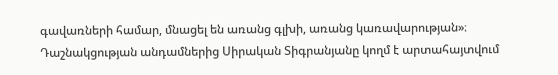գավառների համար, մնացել են առանց գլխի, առանց կառավարության»։
Դաշնակցության անդամներից Սիրական Տիգրանյանը կողմ է արտահայտվում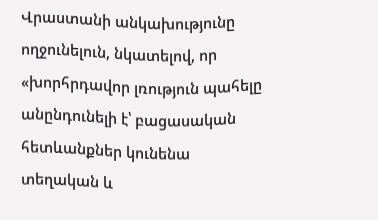Վրաստանի անկախությունը ողջունելուն, նկատելով, որ «խորհրդավոր լռություն պահելը անընդունելի է՝ բացասական հետևանքներ կունենա տեղական և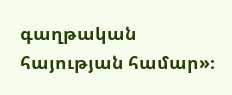գաղթական հայության համար»։